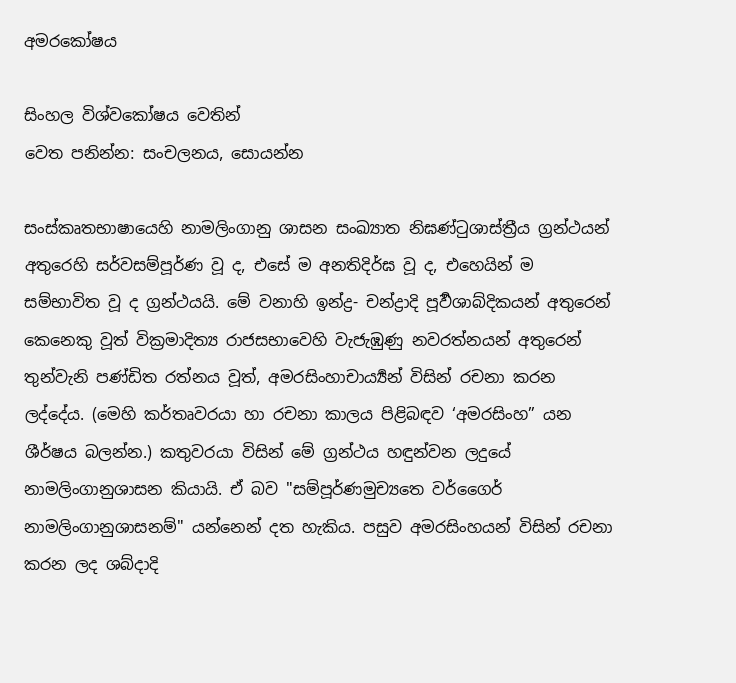අමරකෝෂය

සිංහල විශ්වකෝෂය වෙතින්
වෙත පනින්න: සංචලනය, සොයන්න

සංස්කෘතභාෂායෙහි නාමලිංගානු ශාසන සංඛ්‍යාත නිඝණ්ටුශාස්ත්‍රීය ග්‍රන්ථයන් අතුරෙහි සර්වසම්පූර්ණ වූ ද, එසේ ම අනතිදිර්ඝ වූ ද, එහෙයින් ම සම්භාවිත වූ ද ග්‍රන්ථයයි. මේ වනාහි ඉන්ද්‍ර- චන්ද්‍රාදි පූර්‍වශාබ්දිකයන් අතුරෙන් කෙනෙකු වූත් වික්‍රමාදිත්‍ය රාජසභාවෙහි වැජැඹුණු නවරත්නයන් අතුරෙන් තුන්වැනි පණ්ඩිත රත්නය වූත්, අමරසිංහාචාර්‍ය්‍යන් විසින් රචනා කරන ලද්දේය. (මෙහි කර්තෘවරයා හා රචනා කාලය පිළිබඳව ‘අමරසිංහ” යන ශීර්ෂය බලන්න.) කතුවරයා විසින් මේ ග්‍රන්ථය හඳුන්වන ලදුයේ නාමලිංගානුශාසන කියායි. ඒ බව "සම්පූර්ණමුච්‍යතෙ වර්ගෛර් නාමලිංගානුශාසනම්" යන්නෙන් දත හැකිය. පසුව අමරසිංහයන් විසින් රචනා කරන ලද ශබ්දාදි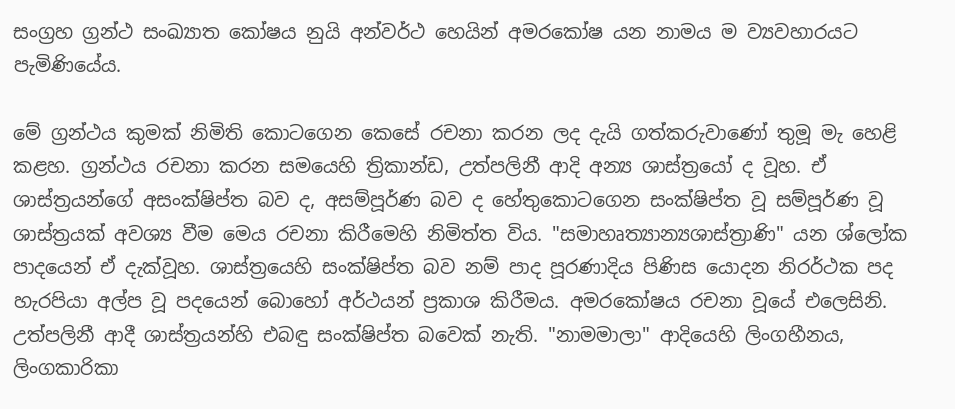සංග්‍රහ ග්‍රන්ථ සංඛ්‍යාත කෝෂය නුයි අන්වර්ථ හෙයින් අමරකෝෂ යන නාමය ම ව්‍යවහාරයට පැමිණියේය.

මේ ග්‍රන්ථය කුමක් නිමිති කොටගෙන කෙසේ රචනා කරන ලද දැයි ගත්කරුවාණෝ තුමූ මැ හෙළි කළහ. ග්‍රන්ථය රචනා කරන සමයෙහි ත්‍රිකාන්ඩ, උත්පලිනී ආදි අන්‍ය ශාස්ත්‍රයෝ ද වූහ. ඒ ශාස්ත්‍රයන්ගේ අසංක්ෂිප්ත බව ද, අසම්පූර්ණ බව ද හේතුකොටගෙන සංක්ෂිප්ත වූ සම්පූර්ණ වූ ශාස්ත්‍රයක් අවශ්‍ය වීම මෙය රචනා කිරීමෙහි නිමිත්ත විය. "සමාහෘත්‍යාන්‍යශාස්ත්‍රාණි" යන ශ්ලෝක පාදයෙන් ඒ දැක්වූහ. ශාස්ත්‍රයෙහි සංක්ෂිප්ත බව නම් පාද පූරණාදිය පිණිස යොදන නිරර්ථක පද හැරපියා අල්ප වූ පදයෙන් බොහෝ අර්ථයන් ප්‍රකාශ කිරීමය. අමරකෝෂය රචනා වූයේ එලෙසිනි. උත්පලිනී ආදී ශාස්ත්‍රයන්හි එබඳු සංක්ෂිප්ත බවෙක් නැති. "නාමමාලා" ආදියෙහි ලිංගහීනය, ලිංගකාරිකා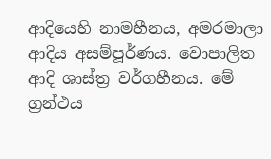ආදියෙහි නාමහීනය, අමරමාලා ආදිය අසම්පූර්ණය. වොපාලිත ආදි ශාස්ත්‍ර වර්ගහීනය. මේ ග්‍රන්ථය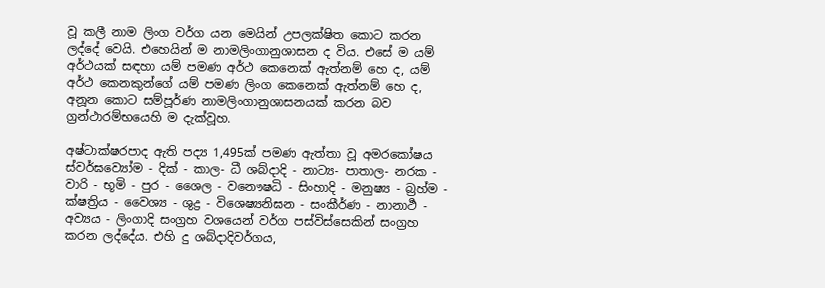වූ කලී නාම ලිංග වර්ග යන මෙයින් උපලක්ෂිත කොට කරන ලද්දේ වෙයි. එහෙයින් ම නාමලිංගානුශාසන ද විය. එසේ ම යම් අර්ථයක් සඳහා යම් පමණ අර්ථ කෙනෙක් ඇත්නම් හෙ ද, යම් අර්ථ කෙනකුන්ගේ යම් පමණ ලිංග කෙනෙක් ඇත්නම් හෙ ද, අනූන කොට සම්පූර්ණ නාමලිංගානුශාසනයක් කරන බව ග්‍රන්ථාරම්භයෙහි ම දැක්වූහ.

අෂ්ටාක්ෂරපාද ඇති පද්‍ය 1,495ක් පමණ ඇත්තා වූ අමරකෝෂය ස්වර්ඝව්‍යෝම - දික් - කාල- ධී ශබ්දාදි - නාට්‍ය- පාතාල- නරක - වාරි - භූමි - පුර - ශෛල - වනෞෂධි - සිංහාදි - මනුෂ්‍ය - බ්‍රහ්ම - ක්ෂත්‍රිය - වෛශ්‍ය - ශුද්‍ර - විශෙෂ්‍යනිඝන - සංකීර්ණ - නානාර්‍ථ - අව්‍යය - ලිංගාදි සංග්‍රහ වශයෙන් වර්ග පස්විස්සෙකින් සංග්‍රහ කරන ලද්දේය. එහි දු ශබ්දාදිවර්ගය,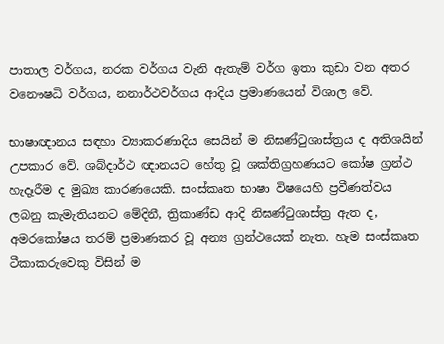පාතාල වර්ගය, නරක වර්ගය වැනි ඇතැම් වර්ග ඉතා කුඩා වන අතර වනෞෂධි වර්ගය, නනාර්ථවර්ගය ආදිය ප්‍රමාණයෙන් විශාල වේ.

භාෂාඥානය සඳහා ව්‍යාකරණාදිය සෙයින් ම නිඝණ්ටුශාස්ත්‍රය ද අතිශයින් උපකාර වේ. ශබ්දාර්ථ ඥානයට හේතු වූ ශක්ති‍ග්‍රහණයට කෝෂ ග්‍රන්ථ හැදෑරීම ද මුඛ්‍ය කාරණයෙකි. සංස්කෘත භාෂා විෂයෙහි ප්‍රවීණත්වය ලබනු කැමැතියනට මේදිනී, ත්‍රිකාණ්ඩ ආදි නිඝණ්ටුශාස්ත්‍ර ඇත ද, අමරකෝෂය තරම් ප්‍රමාණකර වූ අන්‍ය ග්‍රන්ථයෙක් නැත. හැම සංස්කෘත ටීකාක‍රුවෙකු විසින් ම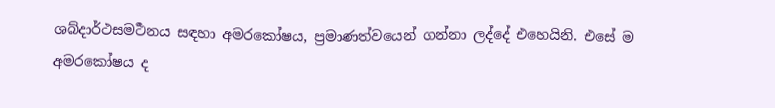ශබ්දාර්ථසමර්‍ථනය සඳහා අමරකෝෂය, ප්‍රමාණත්වයෙන් ගන්නා ලද්දේ එහෙයිනි. එසේ ම අමරකෝෂය ද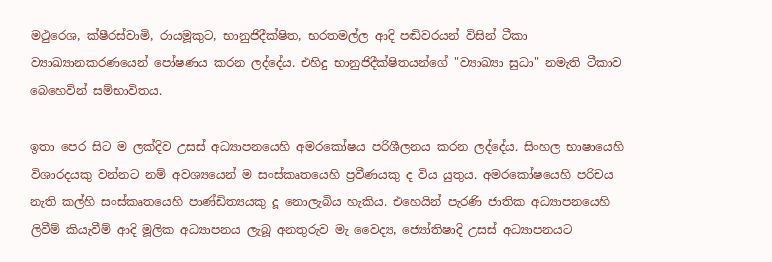මථුරෙශ, ක්ෂීරස්වාමි, රායමූකුට, භානුජිදීක්ෂිත, භරතමල්ල ආදි පඬිවරයන් විසින් ටීකා ව්‍යාඛ්‍යානකරණයෙන් පෝෂණය කරන ලද්දේය. එහිදු භානුජිදීක්ෂිතයන්ගේ "ව්‍යාඛ්‍යා සුධා" නමැති ටීකාව බෙහෙවින් සම්භාවිතය.

ඉතා පෙර සිට ම ලක්දිව උසස් අධ්‍යාපනයෙහි අමරකෝෂය පරිශීලනය කරන ලද්දේය. සිංහල භාෂායෙහි විශාරදයකු වන්නට නම් අවශ්‍යයෙන් ම සංස්කෘතයෙහි ප්‍රවීණයකු ද විය යුතුය. අමරකෝෂයෙහි පරිචය නැති කල්හි සංස්කෘතයෙහි පාණ්ඩිත්‍යයකු දූ නොලැබිය හැකිය. එහෙයින් පැරණි ජාතික අධ්‍යාපනයෙහි ලිවීම් කියැවීම් ආදි මූලික අධ්‍යාපනය ලැබූ අනතුරුව මැ වෛද්‍ය, ජ්‍යෝතිෂාදි උසස් අධ්‍යාපනයට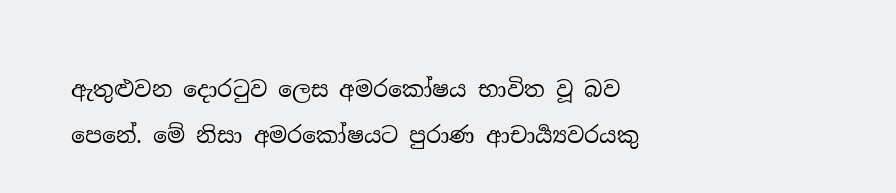ඇතුළුවන දොරටුව ලෙස අමරකෝෂය භාවිත වූ බව පෙනේ. මේ නිසා අමරකෝෂයට පුරාණ ආචාර්‍ය්‍යවරයකු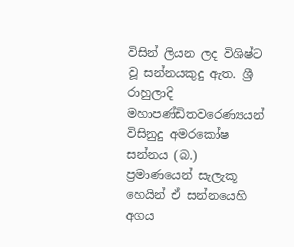විසින් ලියන ලද විශිෂ්ට වූ සන්නයකුදු ඇත. ශ්‍රී රාහුලාදි මහාපණ්ඩිතවරෙණ්‍යයන් විසිනුදු අමරකෝෂ සන්නය (බ.) ප්‍රමාණයෙන් සැලැකූ හෙයින් ඒ සන්නයෙහි අගය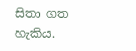සිතා ගත හැකිය.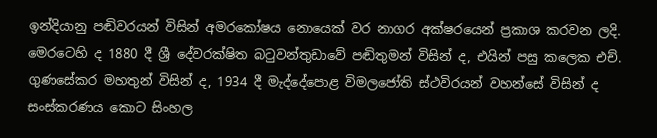ඉන්දියානු පඬිවරයන් විසින් අමරකෝෂය නොයෙක් වර නාගර අක්ෂරයෙන් ප්‍රකාශ කරවන ලදි. මෙරටෙහි ද 1880 දී ශ්‍රී දේවරක්ෂිත බටුවන්තුඩාවේ පඬිතුමන් විසින් ද, එයින් පසු කලෙක එච්. ගුණසේකර මහතුන් විසින් ද, 1934 දී මැද්දේපොළ විමලජෝති ස්ථවිරයන් වහන්සේ විසින් ද සංස්කරණය කොට සිංහල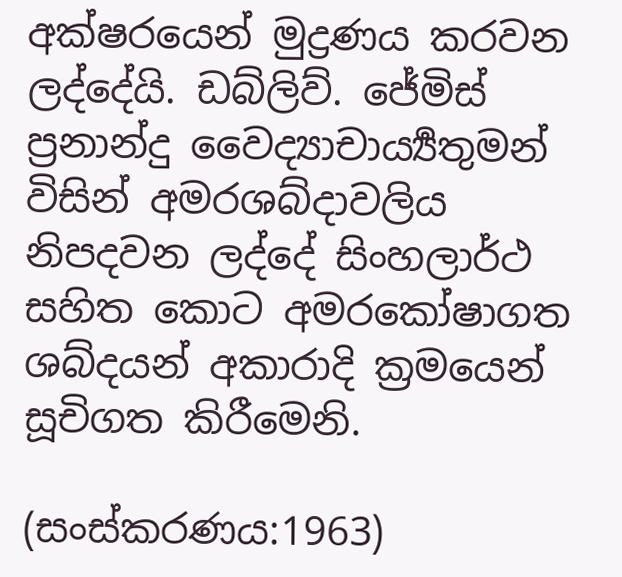අක්ෂරයෙන් මුද්‍රණය කරවන ලද්දේයි. ඩබ්ලිව්. ජේමිස් ප්‍රනාන්දු වෛද්‍යාචාර්‍ය්‍යතුමන් විසින් අමරශබ්දාවලිය නිපදවන ලද්දේ සිංහලාර්ථ සහිත කොට අමරකෝෂාගත ශබ්දයන් අකාරාදි ක්‍රමයෙන් සූචිගත කිරීමෙනි.

(සංස්කරණය:1963)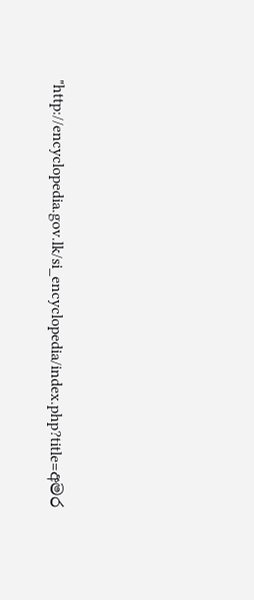"http://encyclopedia.gov.lk/si_encyclopedia/index.php?title=අමර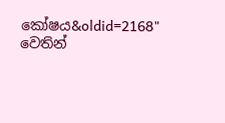කෝෂය&oldid=2168" වෙතින්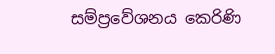සම්ප්‍රවේශනය කෙරිණි